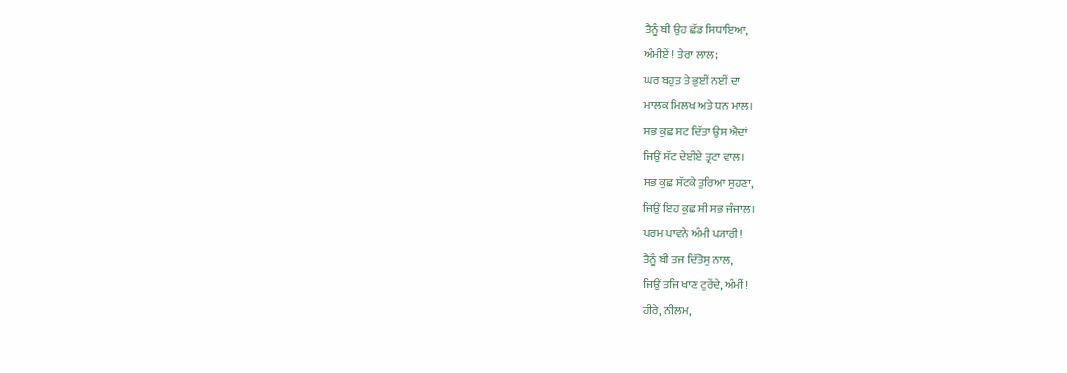ਤੈਨੂੰ ਬੀ ਉਹ ਛੱਡ ਸਿਧਾਇਆ,
ਅੰਮੀਏਂ ! ਤੇਰਾ ਲਾਲ;
ਘਰ ਬਹੁਤ ਤੇ ਭੁਈਂ ਨਈਂ ਦਾ
ਮਾਲਕ ਮਿਲਖ ਅਤੇ ਧਨ ਮਾਲ।
ਸਭ ਕੁਛ ਸਟ ਦਿੱਤਾ ਉਸ ਐਦਾਂ
ਜਿਉਂ ਸੱਟ ਦੇਈਏ ਤ੍ਰਟਾ ਵਾਲ।
ਸਭ ਕੁਛ ਸੱਟਕੇ ਤੁਰਿਆ ਸੁਹਣਾ,
ਜਿਉਂ ਇਹ ਕੁਛ ਸੀ ਸਭ ਜੰਜਾਲ।
ਪਰਮ ਪਾਵਨੇ ਅੰਮੀ ਪ੍ਯਾਰੀ!
ਤੈਨੂੰ ਬੀ ਤਜ ਦਿੱਤੋਸੁ ਨਾਲ,
ਜਿਉਂ ਤਜਿ ਖਾਣ ਟੁਰੇਂਦੇ, ਅੰਮੀਂ !
ਹੀਰੇ, ਨੀਲਮ,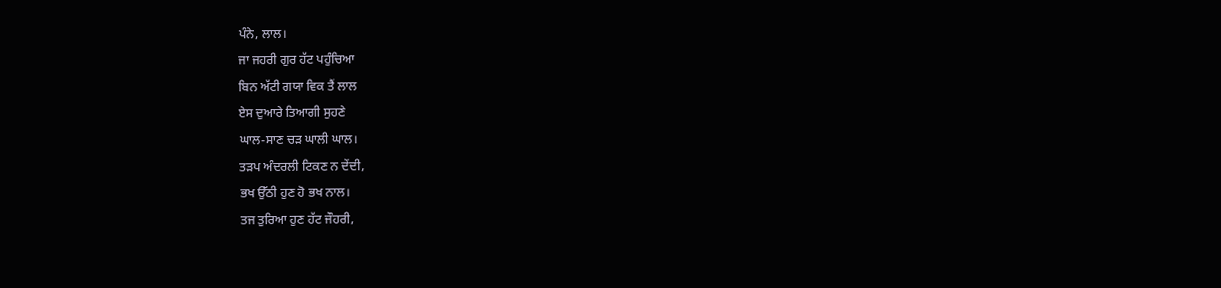ਪੰਨੇ, ਲਾਲ।
ਜਾ ਜਹਰੀ ਗੁਰ ਹੱਟ ਪਹੁੰਚਿਆ
ਬਿਨ ਅੱਟੀ ਗਯਾ ਵਿਕ ਤੈਂ ਲਾਲ
ਏਸ ਦੁਆਰੇ ਤਿਆਗੀ ਸੁਹਣੇ
ਘਾਲ-ਸਾਣ ਚੜ ਘਾਲੀ ਘਾਲ।
ਤੜਪ ਅੰਦਰਲੀ ਟਿਕਣ ਨ ਦੇਂਦੀ,
ਭਖ ਉੱਠੀ ਹੁਣ ਹੋ ਭਖ ਨਾਲ।
ਤਜ ਤੁਰਿਆ ਹੁਣ ਹੱਟ ਜੌਹਰੀ,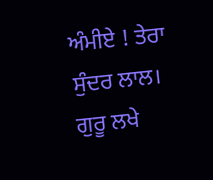ਅੰਮੀਏ ! ਤੇਰਾ ਸੁੰਦਰ ਲਾਲ।
ਗੁਰੂ ਲਖੇ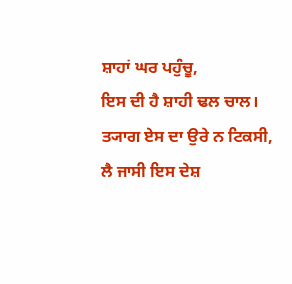ਸ਼ਾਹਾਂ ਘਰ ਪਹੁੰਚੂ,
ਇਸ ਦੀ ਹੈ ਸ਼ਾਹੀ ਢਲ ਚਾਲ।
ਤ੍ਯਾਗ ਏਸ ਦਾ ਉਰੇ ਨ ਟਿਕਸੀ,
ਲੈ ਜਾਸੀ ਇਸ ਦੇਸ਼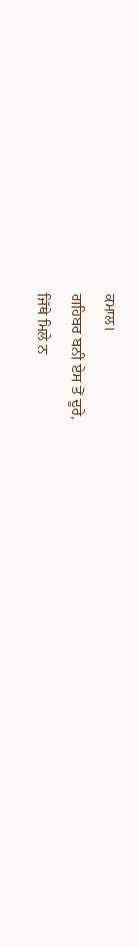ਕਮਾਲ।
ਗਹਿਬਰ ਬਨੀ ਏਸ ਤੋਂ ਦੂਰੇ,
ਜਿੱਥੇ ਮਿਲੇ ਨ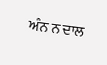ਅੰਨ ਨ ਦਾਲ